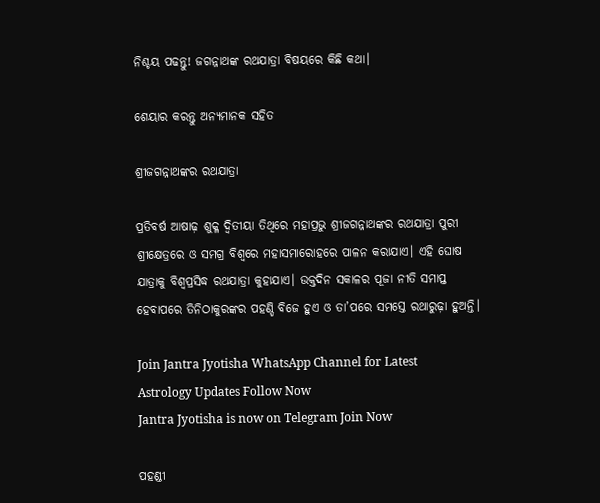ନିଶ୍ଚୟ ପଢନ୍ତୁ! ଜଗନ୍ନାଥଙ୍କ ରଥଯାତ୍ରା ବିଷୟରେ କିଛି କଥା।

ଶେୟାର କରନ୍ତୁ ଅନ୍ୟମାନକ ସହିତ

ଶ୍ରୀଜଗନ୍ନାଥଙ୍କର ରଥଯାତ୍ରା

ପ୍ରତିବର୍ଷ ଆଷାଢ଼ ଶୁକ୍ଳ ଦ୍ୱିତୀୟା ତିଥିରେ ମହାପ୍ରଭୁ ଶ୍ରୀଜଗନ୍ନାଥଙ୍କର ରଥଯାତ୍ରା ପୁରୀ ଶ୍ରୀକ୍ଷେତ୍ରରେ ଓ ସମଗ୍ର ବିଶ୍ଵରେ ମହାସମାରୋହରେ ପାଳନ କରାଯାଏ। ଏହି ଘୋଷ ଯାତ୍ରାକୁ ବିଶ୍ୱପ୍ରସିଦ୍ଧ ରଥଯାତ୍ରା କୁହାଯାଏ। ଉକ୍ତଦିନ ସକାଳର ପୂଜା ନୀତି ସମାପ୍ତ ହେବାପରେ ତିନିଠାକୁରଙ୍କର ପହଣ୍ଡି ବିଜେ ହୁଏ ଓ ତା’ପରେ ସମସ୍ତେ ରଥାରୁଢ଼ା ହୁଅନ୍ତି।

Join Jantra Jyotisha WhatsApp Channel for Latest Astrology Updates Follow Now
Jantra Jyotisha is now on Telegram Join Now

ପହଣ୍ଡୀ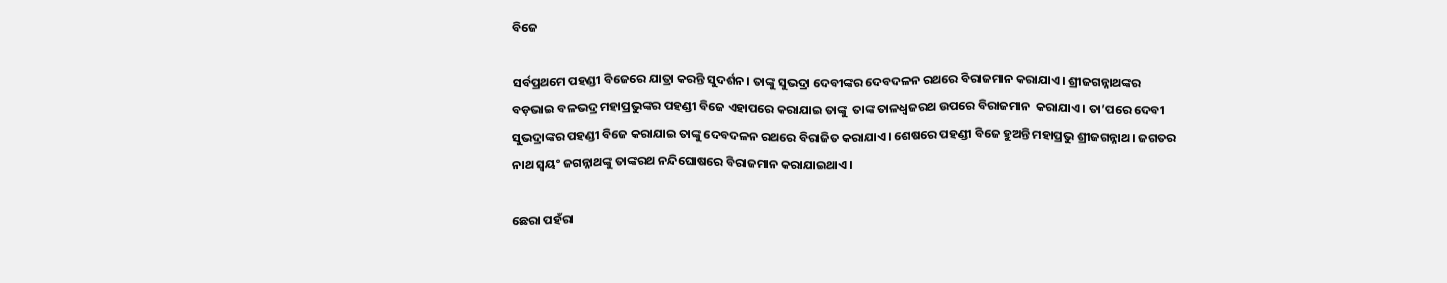ବିଜେ

ସର୍ବପ୍ରଥମେ ପହଣ୍ଡୀ ବିଜେରେ ଯାତ୍ରା କରନ୍ତି ସୁଦର୍ଶନ। ତାଙ୍କୁ ସୁଭଦ୍ରା ଦେବୀଙ୍କର ଦେବଦଳନ ରଥରେ ବିରାଜମାନ କରାଯାଏ। ଶ୍ରୀଜଗନ୍ନାଥଙ୍କର ବଡ଼ଭାଇ ବଳଭଦ୍ର ମହାପ୍ରଭୁଙ୍କର ପହଣ୍ଡୀ ବିଜେ ଏହାପରେ କରାଯାଇ ତାଙ୍କୁ  ତାଙ୍କ ତାଳଧ୍ୱଜରଥ ଉପରେ ବିରାଜମାନ  କରାଯାଏ। ତା’ପରେ ଦେବୀ ସୁଭଦ୍ରାଙ୍କର ପହଣ୍ଡୀ ବିଜେ କରାଯାଇ ତାଙ୍କୁ ଦେବଦଳନ ରଥରେ ବିରାଜିତ କରାଯାଏ। ଶେଷରେ ପହଣ୍ଡୀ ବିଜେ ହୁଅନ୍ତି ମହାପ୍ରଭୁ ଶ୍ରୀଜଗନ୍ନାଥ। ଜଗତର ନାଥ ସ୍ୱୟଂ ଜଗନ୍ନାଥଙ୍କୁ ତାଙ୍କରଥ ନନ୍ଦିଘୋଷରେ ବିରାଜମାନ କରାଯାଇଥାଏ।

ଛେରା ପହଁରା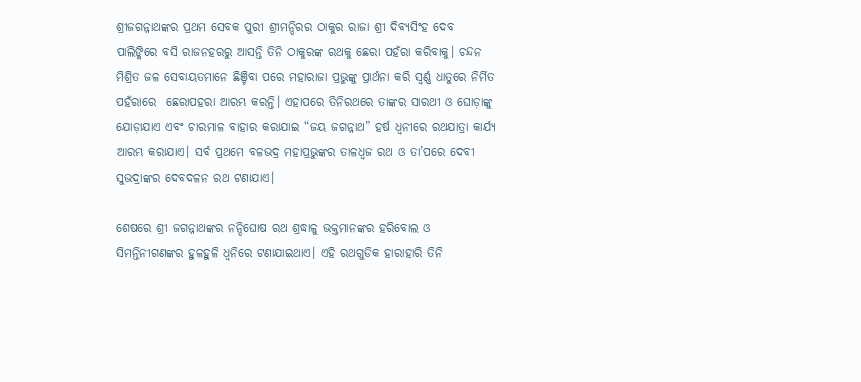ଶ୍ରୀଜଗନ୍ନାଥଙ୍କର ପ୍ରଥମ ସେବକ ପୁରୀ ଶ୍ରୀମନ୍ଦିରର ଠାକୁର ରାଜା ଶ୍ରୀ ଦିବ୍ୟସିଂହ ଦେବ ପାଲିଙ୍କିରେ ବସି ରାଜନହରରୁ ଆସନ୍ତି ତିନି ଠାକୁରଙ୍କ ରଥକୁ ଛେରା ପହଁରା କରିବାକୁ। ଚନ୍ଦନ ମିଶ୍ରିତ ଜଳ ସେବାୟତମାନେ ଛିଞ୍ଚିବା ପରେ ମହାରାଜା ପ୍ରଭୁଙ୍କୁ ପ୍ରାର୍ଥନା କରି ସ୍ୱର୍ଣ୍ଣ ଧାତୁରେ ନିର୍ମିତ ପହଁରାରେ  ଛେରାପହରା ଆରମ୍ଭ କରନ୍ତି। ଏହାପରେ ତିନିରଥରେ ତାଙ୍କର ସାରଥୀ ଓ ଘୋଡ଼ାଙ୍କୁ ଯୋଡ଼ାଯାଏ ଏବଂ ଚାରମାଳ ବାହାର କରାଯାଇ “ଜୟ ଜଗନ୍ନାଥ” ହର୍ଷ ଧ୍ୱନୀରେ ରଥଯାତ୍ରା କାର୍ଯ୍ୟ ଆରମ୍ଭ କରାଯାଏ। ସର୍ବ ପ୍ରଥମେ ବଳଭଦ୍ର ମହାପ୍ରଭୁଙ୍କର ତାଳଧ୍ୱଜ ରଥ ଓ ତା’ପରେ ଦେବୀ ସୁଭଦ୍ରାଙ୍କର ଦେବଦଳନ ରଥ ଟଣାଯାଏ।

ଶେଷରେ ଶ୍ରୀ ଜଗନ୍ନାଥଙ୍କର ନନ୍ଦିଘୋଷ ରଥ ଶ୍ରଦ୍ଧାଳୁ ଭକ୍ତମାନଙ୍କର ହରିବୋଲ ଓ ସିମନ୍ତିନୀଗଣଙ୍କର ହୁଳହୁଳି ଧ୍ୱନିରେ ଟଣାଯାଇଥାଏ। ଏହି ରଥଗୁଡିକ ହାରାହାରି ତିନି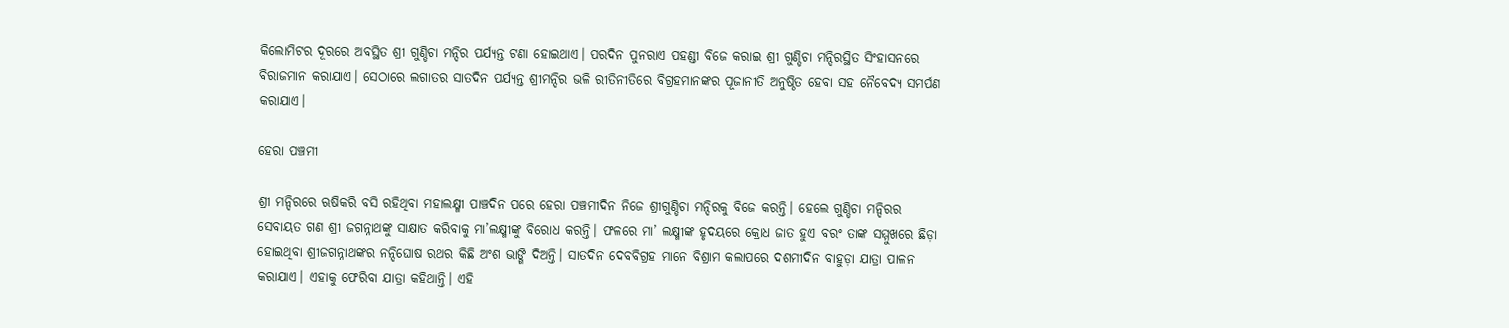କିଲୋମିଟର ଦୂରରେ ଅବସ୍ଥିତ ଶ୍ରୀ ଗୁଣ୍ଡିଚା ମନ୍ଦିର ପର୍ଯ୍ୟନ୍ତ ଟଣା ହୋଇଥାଏ। ପରଦିନ ପୁନରାଏ ପହଣ୍ଡୀ ବିଜେ କରାଇ ଶ୍ରୀ ଗୁଣ୍ଡିଚା ମନ୍ଦିରସ୍ଥିତ ସିଂହାସନରେ ବିରାଜମାନ କରାଯାଏ। ସେଠାରେ ଲଗାତର ସାତଦିନ ପର୍ଯ୍ୟନ୍ତ ଶ୍ରୀମନ୍ଦିର ଭଳି ରୀତିନୀତିରେ ବିଗ୍ରହମାନଙ୍କର ପୂଜାନୀତି ଅନୁଷ୍ଠିତ ହେବା ସହ ନୈବେଦ୍ୟ ସମର୍ପଣ କରାଯାଏ।

ହେରା ପଞ୍ଚମୀ

ଶ୍ରୀ ମନ୍ଦିରରେ ଋଷିକରି ବସି ରହିଥିବା ମହାଲକ୍ଷ୍ମୀ ପାଞ୍ଚଦିନ ପରେ ହେରା ପଞ୍ଚମୀଦିନ ନିଜେ ଶ୍ରୀଗୁଣ୍ଡିଚା ମନ୍ଦିରକୁ ବିଜେ କରନ୍ତି। ହେଲେ ଗୁଣ୍ଡିଚା ମନ୍ଦିରର ସେବାୟତ ଗଣ ଶ୍ରୀ ଜଗନ୍ନାଥଙ୍କୁ ସାକ୍ଷାତ କରିବାକୁ ମା’ଲକ୍ଷ୍ମୀଙ୍କୁ ବିରୋଧ କରନ୍ତି। ଫଳରେ ମା’ ଲକ୍ଷ୍ମୀଙ୍କ ହୃଦୟରେ କ୍ରୋଧ ଜାତ ହୁଏ ବରଂ ତାଙ୍କ ସମ୍ମୁଖରେ ଛିଡ଼ା ହୋଇଥିବା ଶ୍ରୀଜଗନ୍ନାଥଙ୍କର ନନ୍ଦିଘୋଷ ରଥର କିଛି ଅଂଶ ଭାଙ୍ଗି ଦିଅନ୍ତି। ସାତଦିନ ଦେବବିଗ୍ରହ ମାନେ ବିଶ୍ରାମ କଲାପରେ ଦଶମୀଦିନ ବାହୁଡ଼ା ଯାତ୍ରା ପାଳନ କରାଯାଏ। ଏହାକୁ ଫେରିବା ଯାତ୍ରା କହିଥାନ୍ତି। ଏହି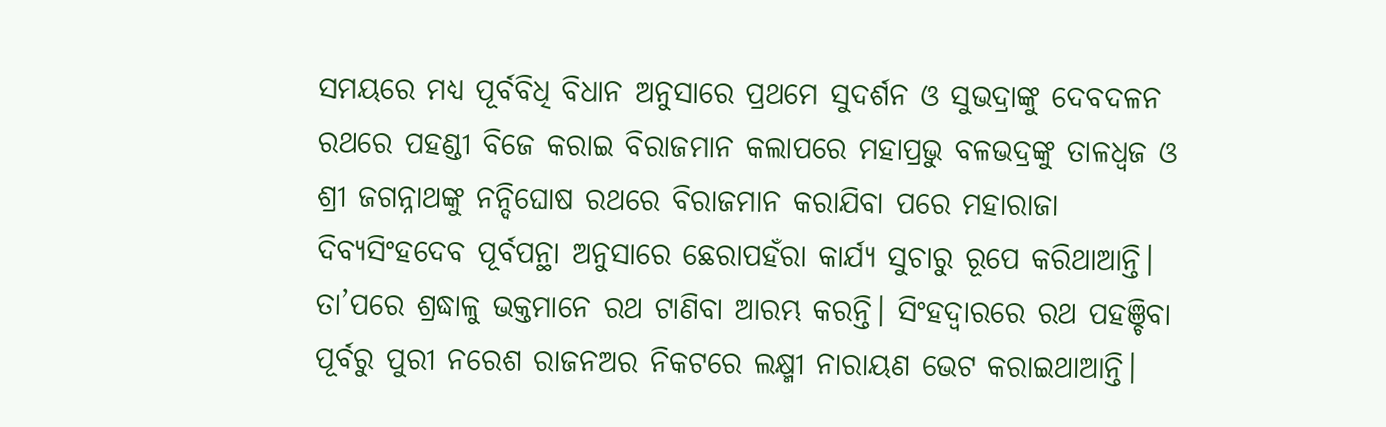ସମୟରେ ମଧ୍ୟ ପୂର୍ବବିଧି ବିଧାନ ଅନୁସାରେ ପ୍ରଥମେ ସୁଦର୍ଶନ ଓ ସୁଭଦ୍ରାଙ୍କୁ ଦେବଦଳନ ରଥରେ ପହଣ୍ଡୀ ବିଜେ କରାଇ ବିରାଜମାନ କଲାପରେ ମହାପ୍ରଭୁ ବଳଭଦ୍ରଙ୍କୁ ତାଳଧ୍ୱଜ ଓ ଶ୍ରୀ ଜଗନ୍ନାଥଙ୍କୁ ନନ୍ଦିଘୋଷ ରଥରେ ବିରାଜମାନ କରାଯିବା ପରେ ମହାରାଜା ଦିବ୍ୟସିଂହଦେବ ପୂର୍ବପନ୍ଥା ଅନୁସାରେ ଛେରାପହଁରା କାର୍ଯ୍ୟ ସୁଚାରୁ ରୂପେ କରିଥାଆନ୍ତି। ତା’ପରେ ଶ୍ରଦ୍ଧାଳୁ ଭକ୍ତମାନେ ରଥ ଟାଣିବା ଆରମ୍ଭ କରନ୍ତି। ସିଂହଦ୍ୱାରରେ ରଥ ପହଞ୍ଚିବା ପୂର୍ବରୁ ପୁରୀ ନରେଶ ରାଜନଅର ନିକଟରେ ଲକ୍ଷ୍ମୀ ନାରାୟଣ ଭେଟ କରାଇଥାଆନ୍ତି।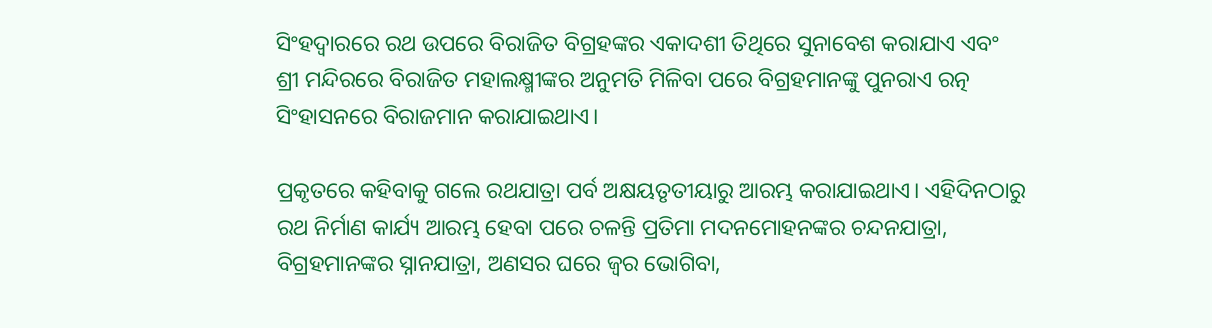ସିଂହଦ୍ୱାରରେ ରଥ ଉପରେ ବିରାଜିତ ବିଗ୍ରହଙ୍କର ଏକାଦଶୀ ତିଥିରେ ସୁନାବେଶ କରାଯାଏ ଏବଂ ଶ୍ରୀ ମନ୍ଦିରରେ ବିରାଜିତ ମହାଲକ୍ଷ୍ମୀଙ୍କର ଅନୁମତି ମିଳିବା ପରେ ବିଗ୍ରହମାନଙ୍କୁ ପୁନରାଏ ରତ୍ନ ସିଂହାସନରେ ବିରାଜମାନ କରାଯାଇଥାଏ।

ପ୍ରକୃତରେ କହିବାକୁ ଗଲେ ରଥଯାତ୍ରା ପର୍ବ ଅକ୍ଷୟତୃତୀୟାରୁ ଆରମ୍ଭ କରାଯାଇଥାଏ। ଏହିଦିନଠାରୁ ରଥ ନିର୍ମାଣ କାର୍ଯ୍ୟ ଆରମ୍ଭ ହେବା ପରେ ଚଳନ୍ତି ପ୍ରତିମା ମଦନମୋହନଙ୍କର ଚନ୍ଦନଯାତ୍ରା, ବିଗ୍ରହମାନଙ୍କର ସ୍ନାନଯାତ୍ରା, ଅଣସର ଘରେ ଜ୍ୱର ଭୋଗିବା,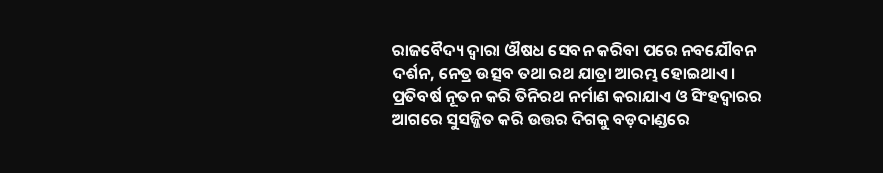ରାଜବୈଦ୍ୟ ଦ୍ୱାରା ଔଷଧ ସେବନ କରିବା ପରେ ନବଯୌବନ ଦର୍ଶନ, ନେତ୍ର ଉତ୍ସବ ତଥା ରଥ ଯାତ୍ରା ଆରମ୍ଭ ହୋଇଥାଏ। ପ୍ରତିବର୍ଷ ନୂତନ କରି ତିନିରଥ ନର୍ମାଣ କରାଯାଏ ଓ ସିଂହଦ୍ୱାରର ଆଗରେ ସୁସଜ୍ଜିତ କରି ଉତ୍ତର ଦିଗକୁ ବଡ଼ଦାଣ୍ଡରେ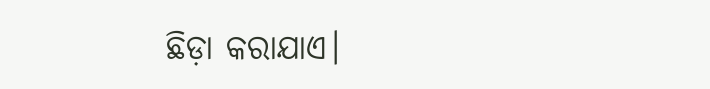ଛିଡ଼ା କରାଯାଏ।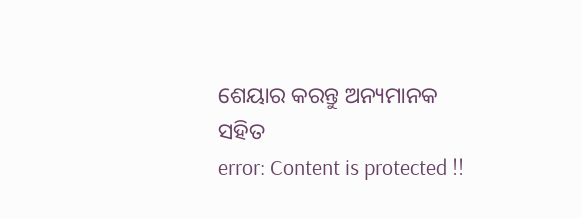ଶେୟାର କରନ୍ତୁ ଅନ୍ୟମାନକ ସହିତ
error: Content is protected !!